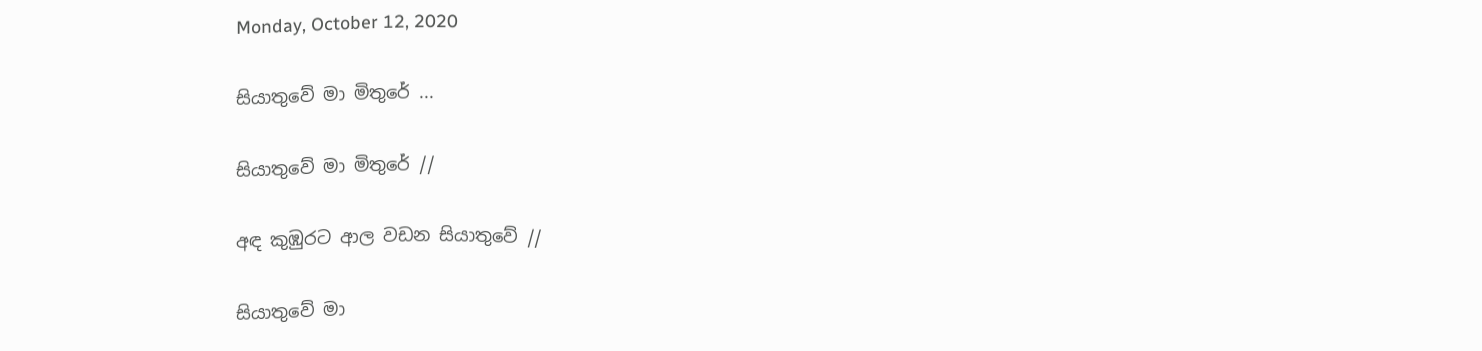Monday, October 12, 2020

සියාතුවේ මා මිතුරේ ...

සියාතුවේ මා මිතුරේ //

අඳ කුඹුරට ආල වඩන සියාතුවේ //

සියාතුවේ මා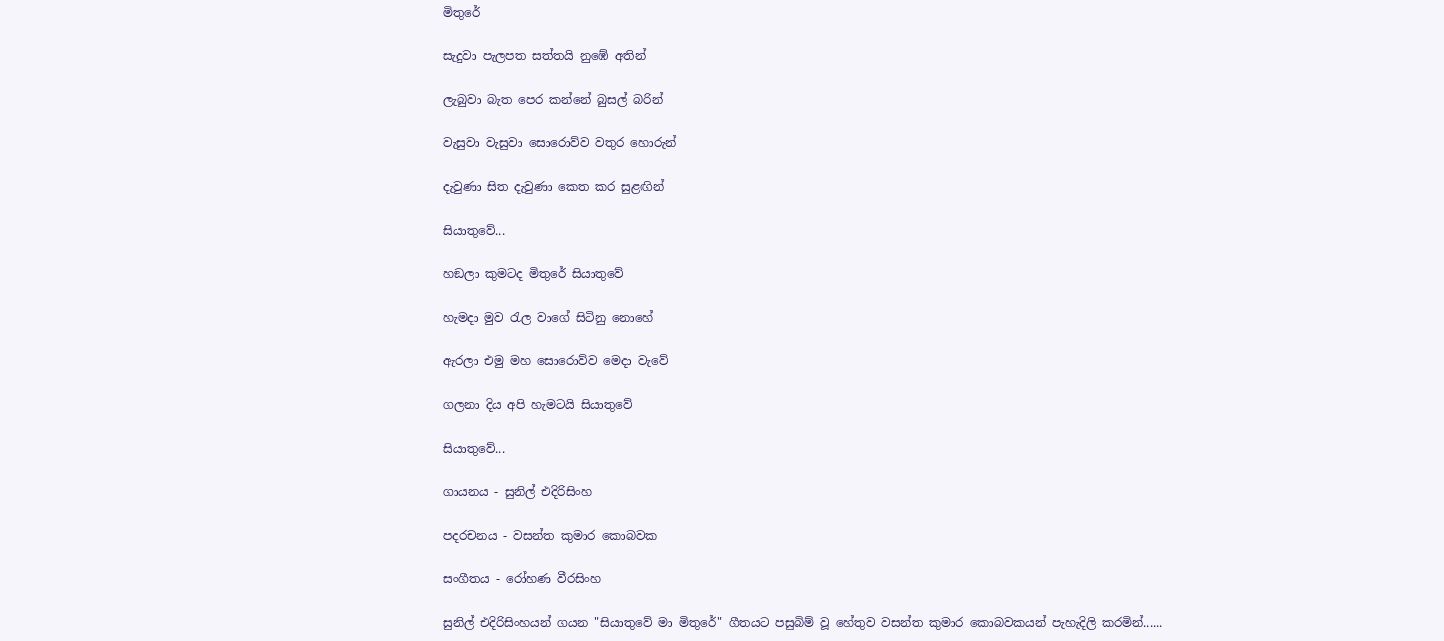මිතුරේ

සැදුවා පැලපත සත්තයි නුඹේ අතින්

ලැබුවා බැත පෙර කන්නේ බුසල් බරින්

වැසුවා වැසුවා සොරොව්ව වතුර හොරුන්

දැවුණා සිත දැවුණා කෙත කර සුළඟින්

සියාතුවේ...

හඞලා කුමටද මිතුරේ සියාතුවේ

හැමදා මුව රැල වාගේ සිටිනු නොහේ

ඇරලා එමු මහ සොරොව්ව මෙදා වැවේ

ගලනා දිය අපි හැමටයි සියාතුවේ

සියාතුවේ...

ගායනය - සුනිල් එදිරිසිංහ

පදරචනය - වසන්ත කුමාර කොබවක

සංගීතය - රෝහණ වීරසිංහ

සුනිල් එදිරිසිංහයන් ගයන "සියාතුවේ මා මිතුරේ" ගීතයට පසුබිම් වූ හේතුව වසන්ත කුමාර කොබවකයන් පැහැදිලි කරමින්......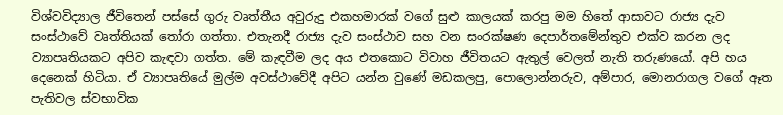විශ්වවිද්‍යාල ජීවිතෙන් පස්සේ ගුරු වෘත්තීය අවුරුදු එකහමාරක් වගේ සුළු කාලයක් කරපු මම හිතේ ආසාවට රාජ්‍ය දැව සංස්ථාවේ වෘත්තියක් තෝරා ගත්තා. එතැනදී රාජ්‍ය දැව සංස්ථාව සහ වන සංරක්ෂණ දෙපාර්තමේන්තුව එක්ව කරන ලද ව්‍යාපෘතියකට අපිව කැඳවා ගත්ත. මේ කැඳවීම ලද අය එතකොට විවාහ ජීවිතයට ඇතුල් වෙලත් නැති තරුණයෝ. අපි හය දෙනෙක් හිටියා. ඒ ව්‍යාපෘතියේ මුල්ම අවස්ථාවේදී අපිට යන්න වුණේ මඩකලපු, පොලොන්නරුව, අම්පාර, මොනරාගල වගේ ඈත පැතිවල ස්වභාවික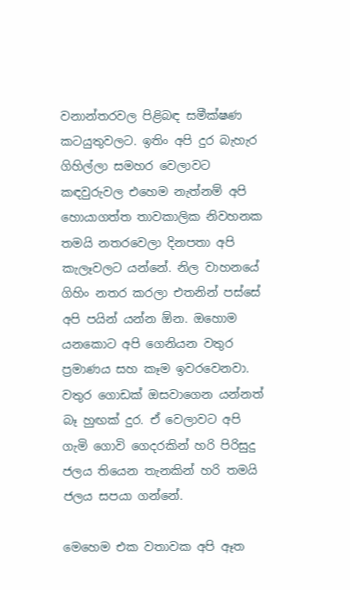වනාන්තරවල පිළිබඳ සමීක්ෂණ කටයුතුවලට. ඉතිං අපි දුර බැහැර ගිහිල්ලා සමහර වෙලාවට කඳවුරුවල එහෙම නැත්නම් අපි හොයාගත්ත තාවකාලික නිවහනක තමයි නතරවෙලා දිනපතා අපි කැලෑවලට යන්නේ. නිල වාහනයේ ගිහිං නතර කරලා එතනින් පස්සේ අපි පයින් යන්න ඕන. ඔහොම යනකොට අපි ගෙනියන වතුර ප්‍රමාණය සහ කෑම ඉවරවෙනවා. වතුර ගොඩක් ඔසවාගෙන යන්නත් බෑ හුඟක් දුර. ඒ වෙලාවට අපි ගැමි ගොවි ගෙදරකින් හරි පිරිසුදු ජලය තියෙන තැනකින් හරි තමයි ජලය සපයා ගන්නේ.

මෙහෙම එක වතාවක අපි ඈත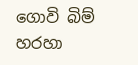ගොවි බිම් හරහා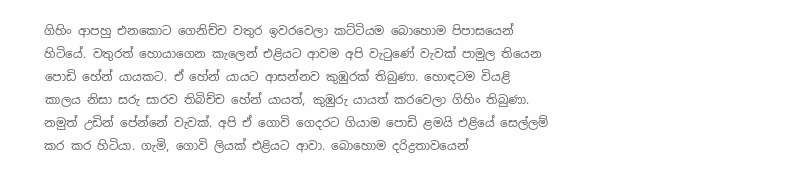ගිහිං ආපහු එනකොට ගෙනිච්ච වතුර ඉවරවෙලා කට්ටියම බොහොම පිපාසයෙන් හිටියේ. වතුරත් හොයාගෙන කැලෙන් එළියට ආවම අපි වැටුණේ වැවක් පාමුල තියෙන පොඩි හේන් යායකට. ඒ හේන් යායට ආසන්නව කුඹුරක් තිබුණා. හොඳටම වියළි කාලය නිසා සරු සාරව තිබිච්ච හේන් යායත්, කුඹුරු යායත් කරවෙලා ගිහිං තිබුණා. නමුත් උඩින් පේන්නේ වැවක්. අපි ඒ ගොවි ගෙදරට ගියාම පොඩි ළමයි එළියේ සෙල්ලම් කර කර හිටියා. ගැමි, ගොවි ලියක් එළියට ආවා. බොහොම දරිද්‍රතාවයෙන්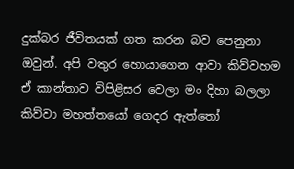දුක්බර ජීවිතයක් ගත කරන බව පෙනුනා ඔවුන්. අපි වතුර හොයාගෙන ආවා කිව්වහම ඒ කාන්තාව විපිළිසර වෙලා මං දිහා බලලා කිව්වා මහත්තයෝ ගෙදර ඇත්තෝ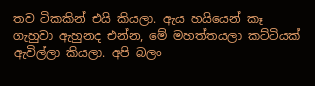තව ටිකකින් එයි කියලා. ඇය හයියෙන් කෑ ගැහුවා ඇහුනද එන්න, මේ මහත්තයලා කට්ටියක් ඇවිල්ලා කියලා. අපි බලං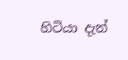හිටියා දැන්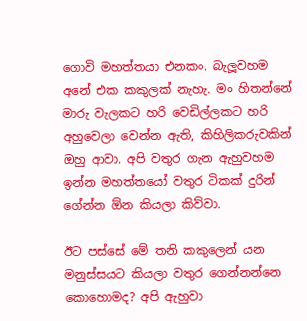ගොවි මහත්තයා එනකං. බැලූවහම අනේ එක කකුලක් නැහැ. මං හිතන්නේ මාරු වැලකට හරි වෙඩිල්ලකට හරි අහුවෙලා වෙන්න ඇති, කිහිලිකරුවකින් ඔහු ආවා. අපි වතුර ගැන ඇහුවහම ඉන්න මහත්තයෝ වතුර ටිකක් දුරින් ගේන්න ඕන කියලා කිව්වා.

ඊට පස්සේ මේ තනි කකුලෙන් යන මනුස්සයට කියලා වතුර ගෙන්නන්නෙ කොහොමද? අපි ඇහුවා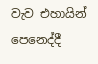වැව එහායින් පෙනෙද්දී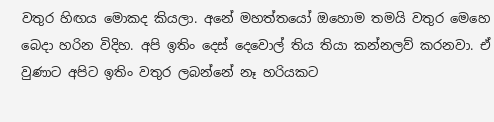වතුර හිඟය මොකද කියලා. අනේ මහත්තයෝ ඔහොම තමයි වතුර මෙහෙ බෙදා හරින විදිහ. අපි ඉතිං දෙස් දෙවොල් තිය තියා කන්නලව් කරනවා. ඒ වුණාට අපිට ඉතිං වතුර ලබන්නේ නෑ හරියකට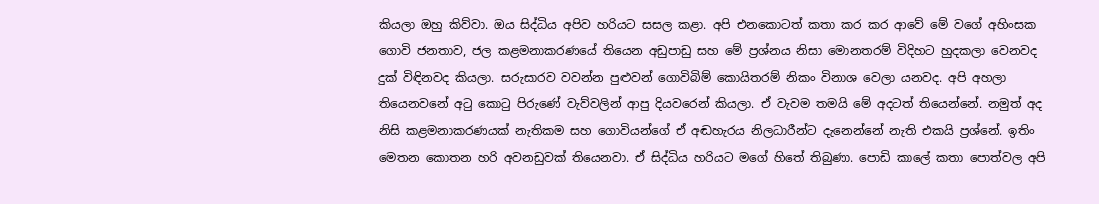කියලා ඔහු කිව්වා. ඔය සිද්ධිය අපිව හරියට සසල කළා. අපි එනකොටත් කතා කර කර ආවේ මේ වගේ අහිංසක ගොවි ජනතාව, ජල කළමනාකරණයේ තියෙන අඩුපාඩු සහ මේ ප්‍රශ්නය නිසා මොනතරම් විදිහට හුදකලා වෙනවද දුක් විඳිනවද කියලා. සරුසාරව වවන්න පුළුවන් ගොවිබිම් කොයිතරම් නිකං විනාශ වෙලා යනවද. අපි අහලා තියෙනවනේ අටු කොටු පිරුණේ වැව්වලින් ආපු දියවරෙන් කියලා. ඒ වැවම තමයි මේ අදටත් තියෙන්නේ. නමුත් අද නිසි කළමනාකරණයක් නැතිකම සහ ගොවියන්ගේ ඒ අඬහැරය නිලධාරීන්ට දැනෙන්නේ නැති එකයි ප්‍රශ්නේ. ඉතිං මෙතන කොතන හරි අවනඩුවක් තියෙනවා. ඒ සිද්ධිය හරියට මගේ හිතේ තිබුණා. පොඩි කාලේ කතා පොත්වල අපි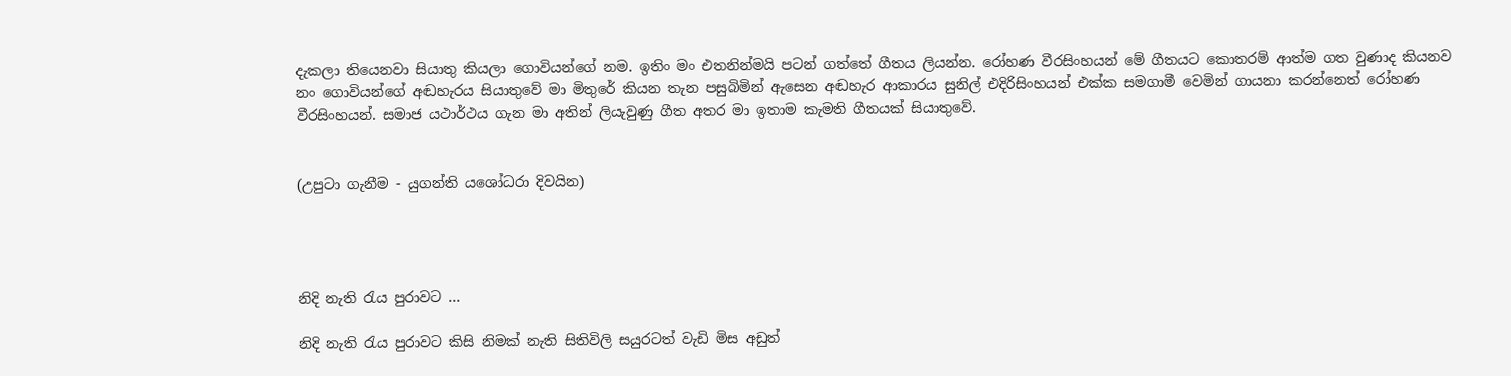දැකලා තියෙනවා සියාතු කියලා ගොවියන්ගේ නම. ඉතිං මං එතනින්මයි පටන් ගත්තේ ගීතය ලියන්න. රෝහණ වීරසිංහයන් මේ ගීතයට කොතරම් ආත්ම ගත වුණාද කියනව නං ගොවියන්ගේ අඬහැරය සියාතුවේ මා මිතුරේ කියන තැන පසුබිමින් ඇසෙන අඬහැර ආකාරය සුනිල් එදිරිසිංහයන් එක්ක සමගාමී වෙමින් ගායනා කරන්නෙත් රෝහණ වීරසිංහයන්. සමාජ යථාර්ථය ගැන මා අතින් ලියැවුණු ගීත අතර මා ඉතාම කැමති ගීතයක් සියාතුවේ.


(උපුටා ගැනීම - යුගන්ති යශෝධරා දිවයින)




නිදි නැති රැය පුරාවට ...

නිදි නැති රැය පුරාවට කිසි නිමක් නැති සිතිවිලි සයුරටත් වැඩි මිස අඩුත්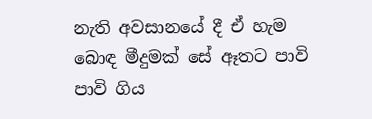නැති අවසානයේ දී ඒ හැම බොඳ මීදුමක් සේ ඈතට පාවි පාවි ගිය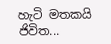හැටි මතකයි ජිවිත...